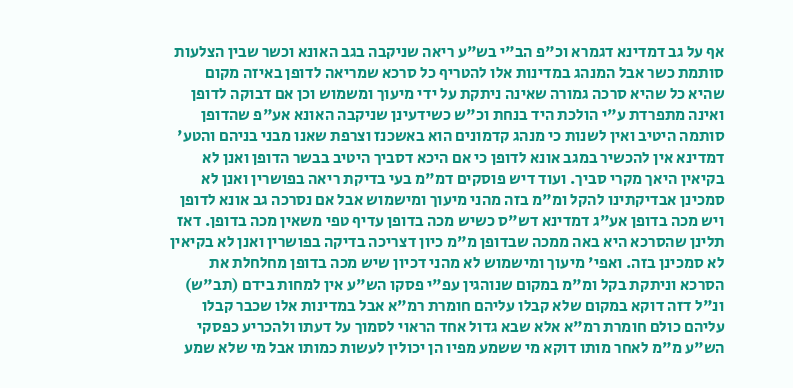אף על גב דמדינא דגמרא וכ"פ הב"י בש"ע ריאה שניקבה בגב האונא וכשר שבין הצלעות סותמת כשר אבל המנהג במדינות אלו להטריף כל סרכא שמריאה לדופן באיזה מקום שהיא כל שהיא סרכה גמורה שאינה ניתקת על ידי מיעוך ומשמוש וכן אם דבוקה לדופן ואינה מתפרדת ע"י הולכת היד בנחת וכ"ש כשידעינן שניקבה האונא אע"פ שהדופן סותמה היטיב ואין לשנות כי מנהג קדמונים הוא באשכנז וצרפת שאנו מבני בניהם והטע' דמדינא אין להכשיר במגב אונא לדופן כי אם היכא דסביך היטיב בבשר הדופן ואנן לא בקיאין היאך מקרי סביך. ועוד דיש פוסקים דמ"מ בעי בדיקת ריאה בפושרין ואנן לא סמכינן אבדיקתינו להקל ומ"מ בזה מהני מיעוך ומישמוש אבל אם נסרכה גב אונא לדופן ויש מכה בדופן אע"ג דמדינא דש"ס כשיש מכה בדופן עדיף טפי משאין מכה בדופן. דאז תלינן שהסרכא היא באה ממכה שבדופן מ"מ כיון דצריכה בדיקה בפושרין ואנן לא בקיאין לא סמכינן בזה. ואפי' מיעוך ומישמוש לא מהני דכיון שיש מכה בדופן מחלחלת את הסרכא וניתקת בקל ומ"מ במקום שנוהגין עפ"י פסקו הש"ע אין למחות בידם (תב"ש) ונ"ל דזה דוקא במקום שלא קבלו עליהם חומרת רמ"א אבל במדינות אלו שכבר קבלו עליהם כולם חומרת רמ"א אלא שבא גדול אחד הראוי לסמוך על דעתו ולהכריע כפסקי הש"ע מ"מ לאחר מותו דוקא מי ששמע מפיו הן יכולין לעשות כמותו אבל מי שלא שמע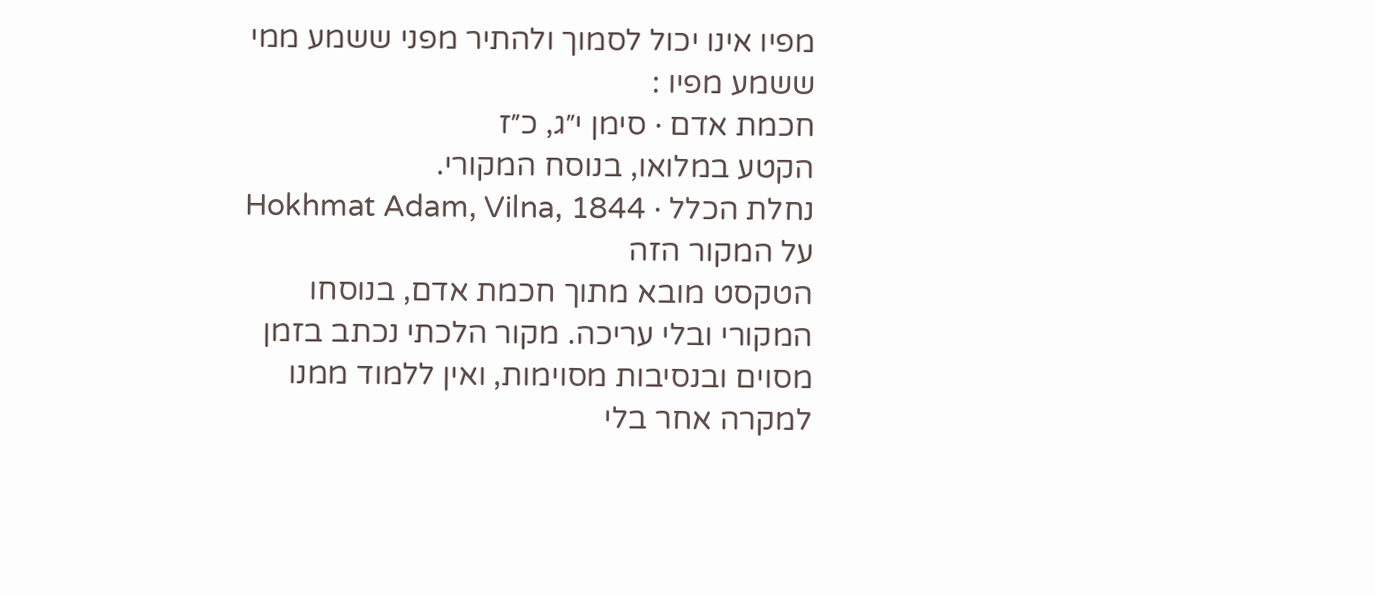מפיו אינו יכול לסמוך ולהתיר מפני ששמע ממי ששמע מפיו :
חכמת אדם · סימן י״ג, כ״ז
הקטע במלואו, בנוסח המקורי.
נחלת הכלל · Hokhmat Adam, Vilna, 1844
על המקור הזה
הטקסט מובא מתוך חכמת אדם, בנוסחו המקורי ובלי עריכה. מקור הלכתי נכתב בזמן מסוים ובנסיבות מסוימות, ואין ללמוד ממנו למקרה אחר בלי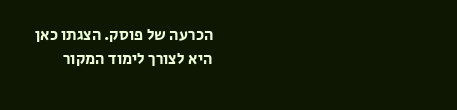הכרעה של פוסק. הצגתו כאן היא לצורך לימוד המקור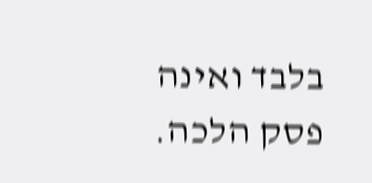בלבד ואינה פסק הלכה.